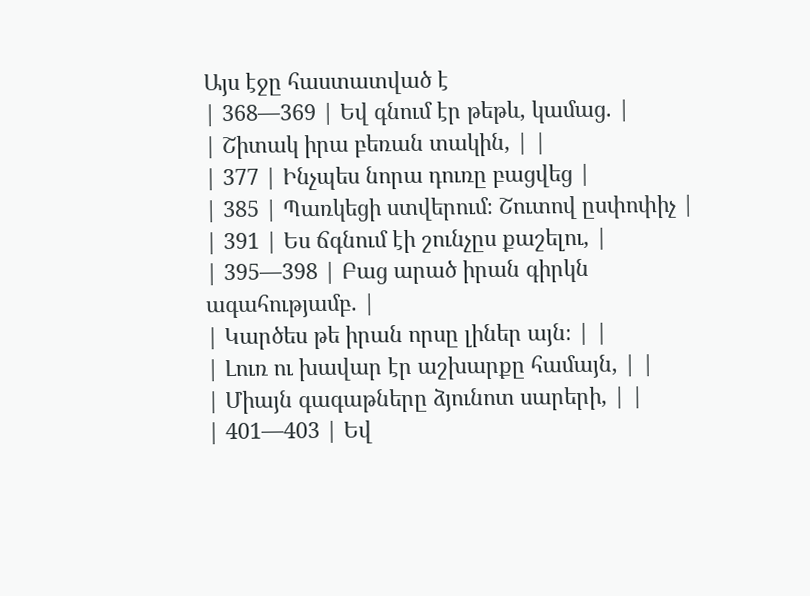Այս էջը հաստատված է
| 368—369 | Եվ գնում էր թեթև, կամաց. |
| Շիտակ իրա բեռան տակին, | |
| 377 | Ինչպես նորա դուռը բացվեց |
| 385 | Պառկեցի ստվերում։ Շուտով ըսփոփիչ |
| 391 | Ես ճգնում էի շունչըս քաշելու, |
| 395—398 | Բաց արած իրան գիրկն ագահությամբ. |
| Կարծես թե իրան որսը լիներ այն։ | |
| Լուռ ու խավար էր աշխարքը համայն, | |
| Միայն գագաթները ձյունոտ սարերի, | |
| 401—403 | Եվ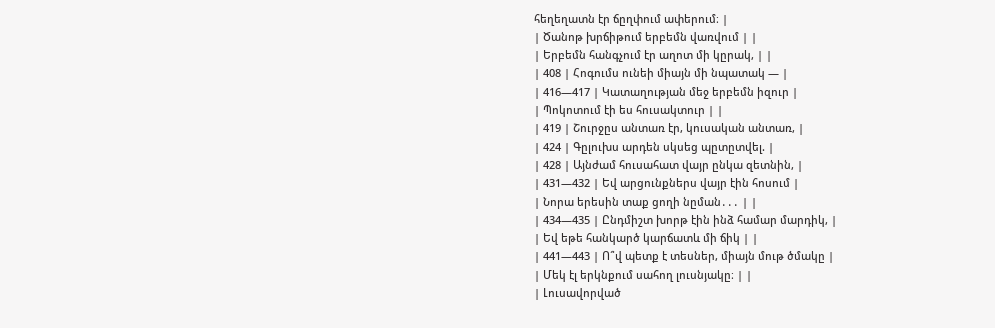հեղեղատն էր ճըղփում ափերում։ |
| Ծանոթ խրճիթում երբեմն վառվում | |
| Երբեմն հանգչում էր աղոտ մի կըրակ, | |
| 408 | Հոգումս ունեի միայն մի նպատակ — |
| 416—417 | Կատաղության մեջ երբեմն իզուր |
| Պոկոտում էի ես հուսակտուր | |
| 419 | Շուրջըս անտառ էր, կուսական անտառ, |
| 424 | Գըլուխս արդեն սկսեց պըտըտվել. |
| 428 | Այնժամ հուսահատ վայր ընկա զետնին, |
| 431—432 | Եվ արցունքներս վայր էին հոսում |
| Նորա երեսին տաք ցողի նըման․․․ | |
| 434—435 | Ընդմիշտ խորթ էին ինձ համար մարդիկ, |
| Եվ եթե հանկարծ կարճատև մի ճիկ | |
| 441—443 | Ո՞վ պետք է տեսներ, միայն մութ ծմակը |
| Մեկ էլ երկնքում սահող լուսնյակը։ | |
| Լուսավորված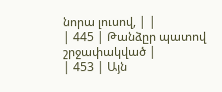նորա լուսով, | |
| 445 | Թանձըր պատով շրջափակված |
| 453 | Այն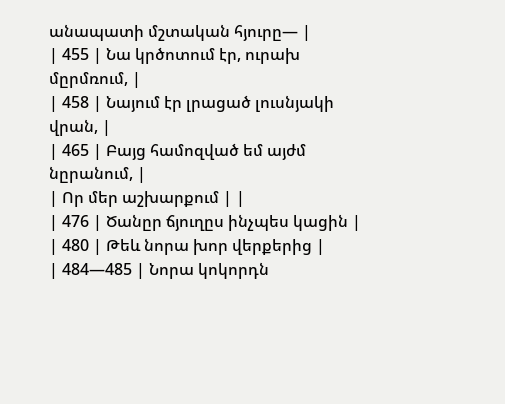անապատի մշտական հյուրը— |
| 455 | Նա կրծոտում էր, ուրախ մըրմռում, |
| 458 | Նայում էր լրացած լուսնյակի վրան, |
| 465 | Բայց համոզված եմ այժմ նըրանում, |
| Որ մեր աշխարքում | |
| 476 | Ծանըր ճյուղըս ինչպես կացին |
| 480 | Թեև նորա խոր վերքերից |
| 484—485 | Նորա կոկորդն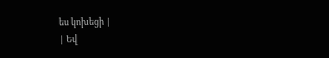ես կոխեցի |
| Եվ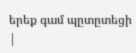երեք գամ պըտըտեցի |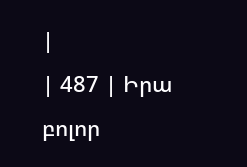|
| 487 | Իրա բոլոր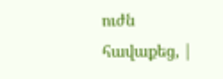ուժն հավաքեց, |